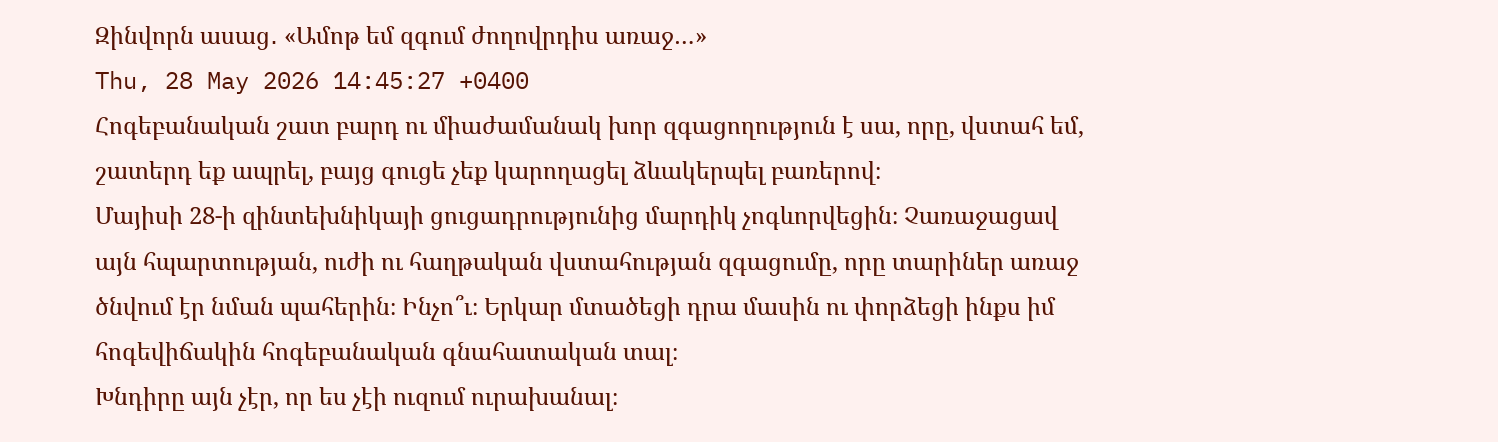Զինվորն ասաց․ «Ամոթ եմ զգում ժողովրդիս առաջ…»
Thu, 28 May 2026 14:45:27 +0400
Հոգեբանական շատ բարդ ու միաժամանակ խոր զգացողություն է սա, որը, վստահ եմ, շատերդ եք ապրել, բայց գուցե չեք կարողացել ձևակերպել բառերով։
Մայիսի 28-ի զինտեխնիկայի ցուցադրությունից մարդիկ չոգևորվեցին։ Չառաջացավ այն հպարտության, ուժի ու հաղթական վստահության զգացումը, որը տարիներ առաջ ծնվում էր նման պահերին։ Ինչո՞ւ։ Երկար մտածեցի դրա մասին ու փորձեցի ինքս իմ հոգեվիճակին հոգեբանական գնահատական տալ։
Խնդիրը այն չէր, որ ես չէի ուզում ուրախանալ։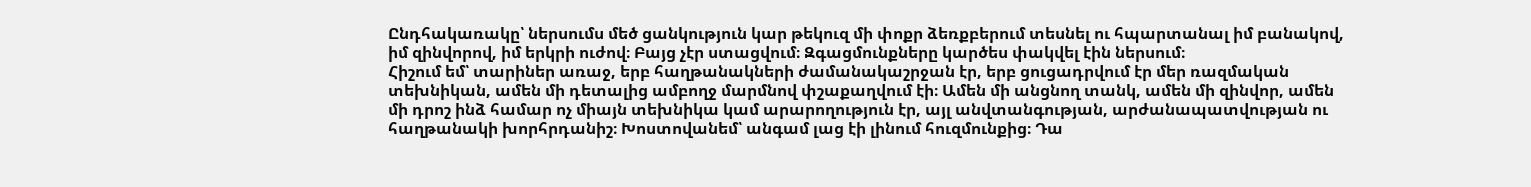Ընդհակառակը՝ ներսումս մեծ ցանկություն կար թեկուզ մի փոքր ձեռքբերում տեսնել ու հպարտանալ իմ բանակով, իմ զինվորով, իմ երկրի ուժով։ Բայց չէր ստացվում։ Զգացմունքները կարծես փակվել էին ներսում։
Հիշում եմ՝ տարիներ առաջ, երբ հաղթանակների ժամանակաշրջան էր, երբ ցուցադրվում էր մեր ռազմական տեխնիկան, ամեն մի դետալից ամբողջ մարմնով փշաքաղվում էի։ Ամեն մի անցնող տանկ, ամեն մի զինվոր, ամեն մի դրոշ ինձ համար ոչ միայն տեխնիկա կամ արարողություն էր, այլ անվտանգության, արժանապատվության ու հաղթանակի խորհրդանիշ։ Խոստովանեմ՝ անգամ լաց էի լինում հուզմունքից։ Դա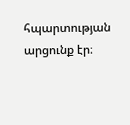հպարտության արցունք էր։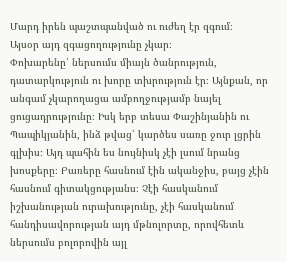Մարդ իրեն պաշտպանված ու ուժեղ էր զգում։
Այսօր այդ զգացողությունը չկար։
Փոխարենը՝ ներսումս միայն ծանրություն, դատարկություն ու խորը տխրություն էր։ Այնքան, որ անգամ չկարողացա ամբողջությամբ նայել ցուցադրությունը։ Իսկ երբ տեսա Փաշինյանին ու Պապիկյանին, ինձ թվաց՝ կարծես սառը ջուր լցրին գլխիս։ Այդ պահին ես նույնիսկ չէի լսում նրանց խոսքերը։ Բառերը հասնում էին ականջիս, բայց չէին հասնում գիտակցությանս։ Չէի հասկանում իշխանության ուրախությունը, չէի հասկանում հանդիսավորության այդ մթնոլորտը, որովհետև ներսումս բոլորովին այլ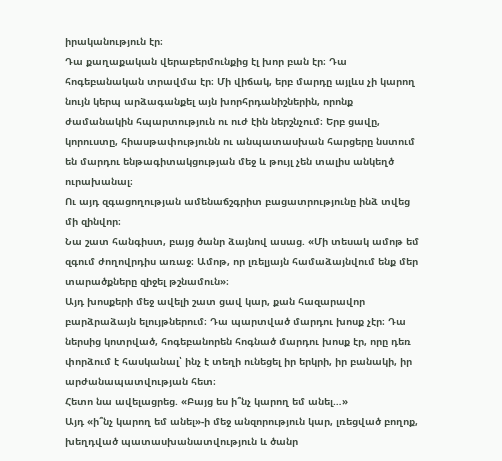իրականություն էր։
Դա քաղաքական վերաբերմունքից էլ խոր բան էր։ Դա հոգեբանական տրավմա էր։ Մի վիճակ, երբ մարդը այլևս չի կարող նույն կերպ արձագանքել այն խորհրդանիշներին, որոնք ժամանակին հպարտություն ու ուժ էին ներշնչում։ Երբ ցավը, կորուստը, հիասթափությունն ու անպատասխան հարցերը նստում են մարդու ենթագիտակցության մեջ և թույլ չեն տալիս անկեղծ ուրախանալ։
Ու այդ զգացողության ամենաճշգրիտ բացատրությունը ինձ տվեց մի զինվոր։
Նա շատ հանգիստ, բայց ծանր ձայնով ասաց. «Մի տեսակ ամոթ եմ զգում ժողովրդիս առաջ։ Ամոթ, որ լռելյայն համաձայնվում ենք մեր տարածքները զիջել թշնամուն»։
Այդ խոսքերի մեջ ավելի շատ ցավ կար, քան հազարավոր բարձրաձայն ելույթներում։ Դա պարտված մարդու խոսք չէր։ Դա ներսից կոտրված, հոգեբանորեն հոգնած մարդու խոսք էր, որը դեռ փորձում է հասկանալ՝ ինչ է տեղի ունեցել իր երկրի, իր բանակի, իր արժանապատվության հետ։
Հետո նա ավելացրեց. «Բայց ես ի՞նչ կարող եմ անել…»
Այդ «ի՞նչ կարող եմ անել»-ի մեջ անզորություն կար, լռեցված բողոք, խեղդված պատասխանատվություն և ծանր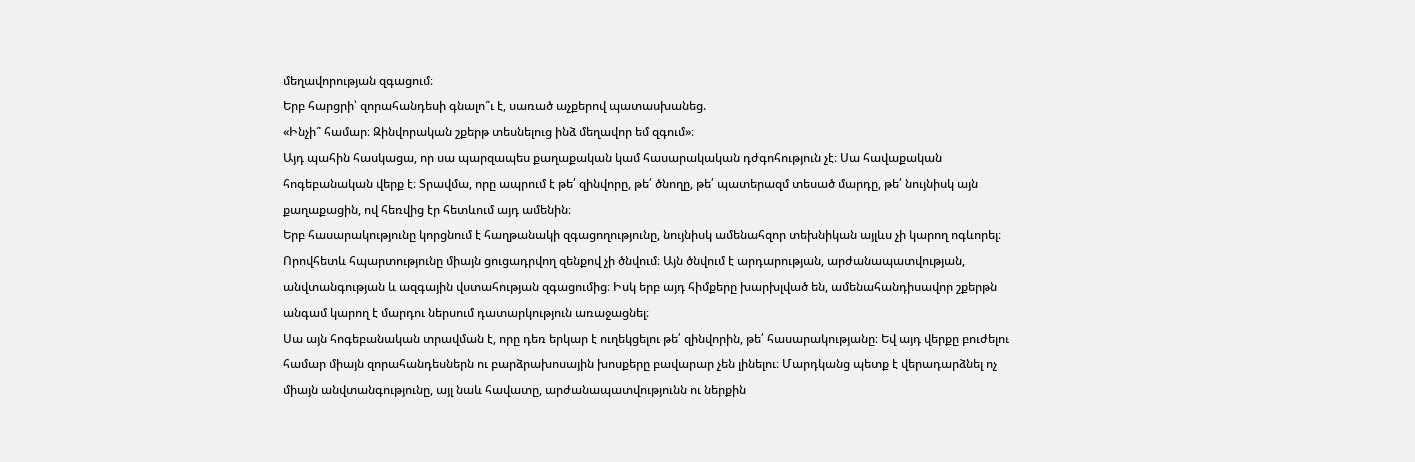մեղավորության զգացում։
Երբ հարցրի՝ զորահանդեսի գնալո՞ւ է, սառած աչքերով պատասխանեց.
«Ինչի՞ համար։ Զինվորական շքերթ տեսնելուց ինձ մեղավոր եմ զգում»։
Այդ պահին հասկացա, որ սա պարզապես քաղաքական կամ հասարակական դժգոհություն չէ։ Սա հավաքական հոգեբանական վերք է։ Տրավմա, որը ապրում է թե՛ զինվորը, թե՛ ծնողը, թե՛ պատերազմ տեսած մարդը, թե՛ նույնիսկ այն քաղաքացին, ով հեռվից էր հետևում այդ ամենին։
Երբ հասարակությունը կորցնում է հաղթանակի զգացողությունը, նույնիսկ ամենահզոր տեխնիկան այլևս չի կարող ոգևորել։ Որովհետև հպարտությունը միայն ցուցադրվող զենքով չի ծնվում։ Այն ծնվում է արդարության, արժանապատվության, անվտանգության և ազգային վստահության զգացումից։ Իսկ երբ այդ հիմքերը խարխլված են, ամենահանդիսավոր շքերթն անգամ կարող է մարդու ներսում դատարկություն առաջացնել։
Սա այն հոգեբանական տրավման է, որը դեռ երկար է ուղեկցելու թե՛ զինվորին, թե՛ հասարակությանը։ Եվ այդ վերքը բուժելու համար միայն զորահանդեսներն ու բարձրախոսային խոսքերը բավարար չեն լինելու։ Մարդկանց պետք է վերադարձնել ոչ միայն անվտանգությունը, այլ նաև հավատը, արժանապատվությունն ու ներքին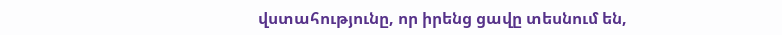վստահությունը, որ իրենց ցավը տեսնում են,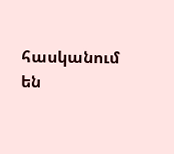հասկանում են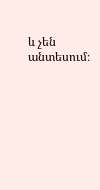և չեն անտեսում։